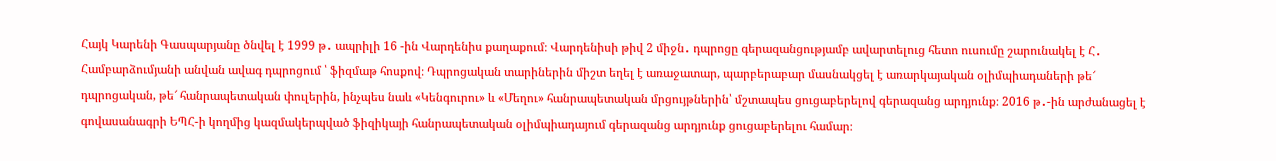Հայկ Կարենի Գասպարյանը ծնվել է 1999 թ․ ապրիլի 16 -ին Վարդենիս քաղաքում։ Վարդենիսի թիվ 2 միջն․ դպրոցը գերազանցությամբ ավարտելուց հետո ուսումը շարունակել է Հ․ Համբարձումյանի անվան ավագ դպրոցում ՝ ֆիզմաթ հոսքով։ Դպրոցական տարիներին միշտ եղել է առաջատար, պարբերաբար մասնակցել է առարկայական օլիմպիադաների թե՜ դպրոցական, թե՜ հանրապետական փուլերին, ինչպես նաև «Կենգուրու» և «Մեղու» հանրապետական մրցույթներին՝ մշտապես ցուցաբերելով գերազանց արդյունք։ 2016 թ․-ին արժանացել է գովասանագրի ԵՊՀ-ի կողմից կազմակերպված ֆիզիկայի հանրապետական օլիմպիադայում գերազանց արդյունք ցուցաբերելու համար։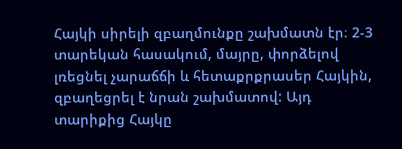Հայկի սիրելի զբաղմունքը շախմատն էր։ 2-3 տարեկան հասակում, մայրը, փորձելով լռեցնել չարաճճի և հետաքրքրասեր Հայկին, զբաղեցրել է նրան շախմատով: Այդ տարիքից Հայկը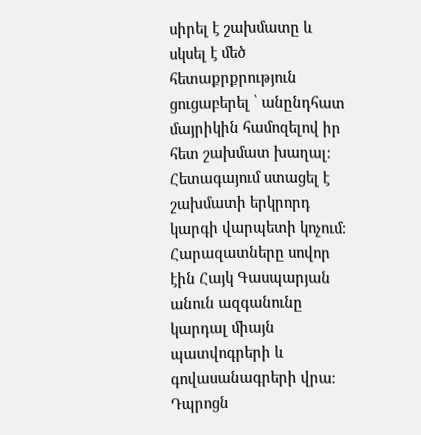սիրել է շախմատը և սկսել է մեծ հետաքրքրություն ցուցաբերել ՝ անընդհատ մայրիկին համոզելով իր հետ շախմատ խաղալ։ Հետագայում ստացել է շախմատի երկրորդ կարգի վարպետի կոչում։
Հարազատները սովոր էին Հայկ Գասպարյան անուն ազգանունը կարդալ միայն պատվոգրերի և գովասանագրերի վրա։
Դպրոցն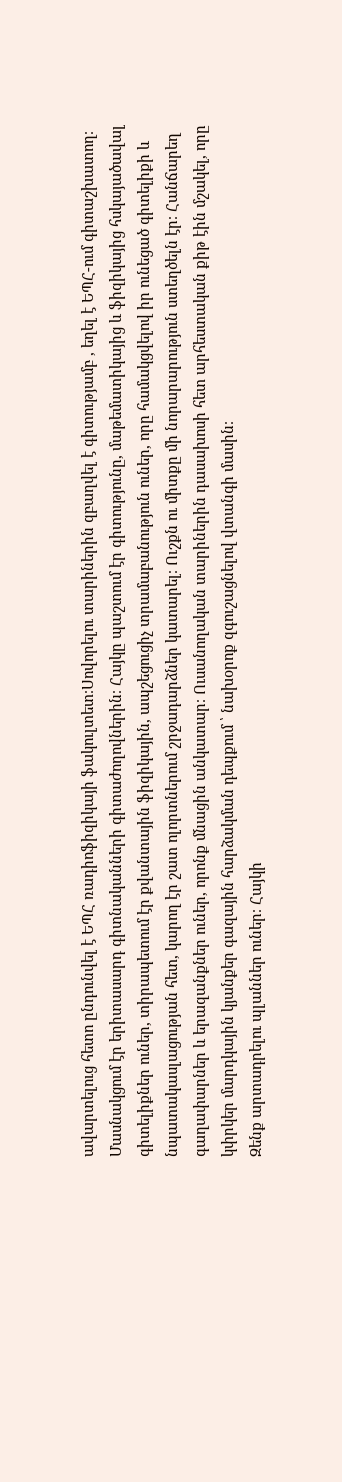ավարտելուց հետո ընդունվել է ԵՊՀ ռադիոֆիզիկայի ֆակուլտետ։Սովորելու տարիներին զբաղվել է գիտությամբ , եղել է ԵՊՀ-ում գիտաշխատող։ Մասնակցում էր երիտասարդ գիտնականների գիտաժողովներին։ Հայկը պաշտում էր գիտությունը, մաթեմատիկայից և ֆիզիկայից հսկայածավալ գիտելիքներ ուներ, տիրապետում էր քվանտային ֆիզիկային, ապշեցուցիչ տրամաբանություն ուներ, որը համակցվելով իր ունեցած գիտելիքի և նպատակասլացության հետ, կարող էր շատ ոլորտներում շրջադարձներ կատարել։ Ուշքն ու միտքը մի նորարարություն ստեղծելն էր։ Հանճարեղ գաղափարներ և երազանքներ ուներ, որոնք մնացին անկատար։ Ուսանողական տարիներին դասախոսի հետ արհեստական քիթ էին մշակել, որը կփրկեր մարդկային կյանքեր գազային հարձակման դեպքում ՝ նախօրոք զգուշացնելով վտանգի մասին։
Զենք արտադրելու պլաններ ուներ։ Հայկի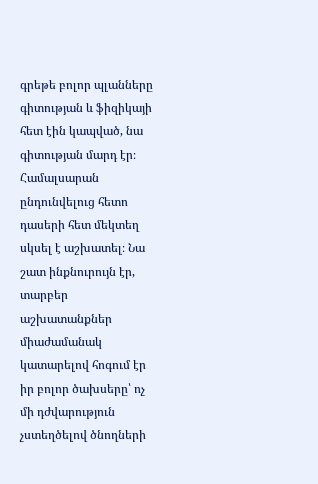գրեթե բոլոր պլանները գիտության և ֆիզիկայի հետ էին կապված, նա գիտության մարդ էր։ Համալսարան ընդունվելուց հետո դասերի հետ մեկտեղ սկսել է աշխատել։ Նա շատ ինքնուրույն էր, տարբեր աշխատանքներ միաժամանակ կատարելով հոգում էր իր բոլոր ծախսերը՝ ոչ մի դժվարություն չստեղծելով ծնողների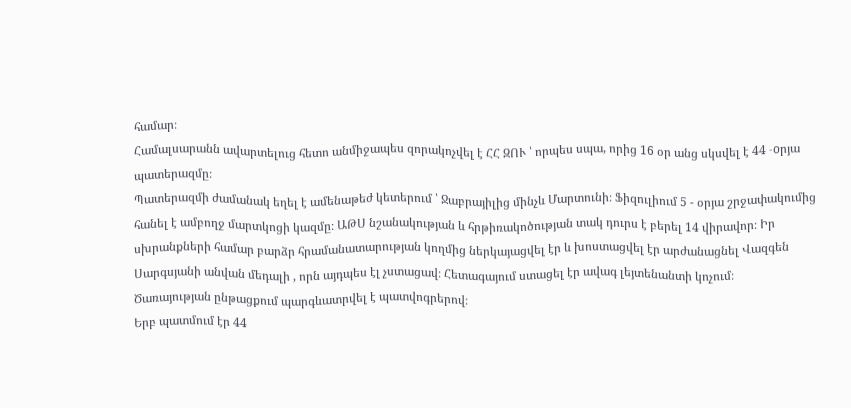համար։
Համալսարանն ավարտելուց հետո անմիջապես զորակոչվել է ՀՀ ԶՈՒ ՝ որպես սպա, որից 16 օր անց սկսվել է 44 -oրյա պատերազմը։
Պատերազմի ժամանակ եղել է ամենաթեժ կետերում ՝ Ջաբրայիլից մինչև Մարտունի։ Ֆիզուլիում 5 - օրյա շրջափակումից հանել է ամբողջ մարտկոցի կազմը։ ԱԹՍ նշանակության և հրթիռակոծության տակ դուրս է բերել 14 վիրավոր։ Իր սխրանքների համար բարձր հրամանատարության կողմից ներկայացվել էր և խոստացվել էր արժանացնել Վազգեն Սարգսյանի անվան մեդալի , որն այդպես էլ չստացավ։ Հետագայում ստացել էր ավագ լեյտենանտի կոչում։
Ծառայության ընթացքում պարգևատրվել է պատվոգրերով։
Երբ պատմում էր 44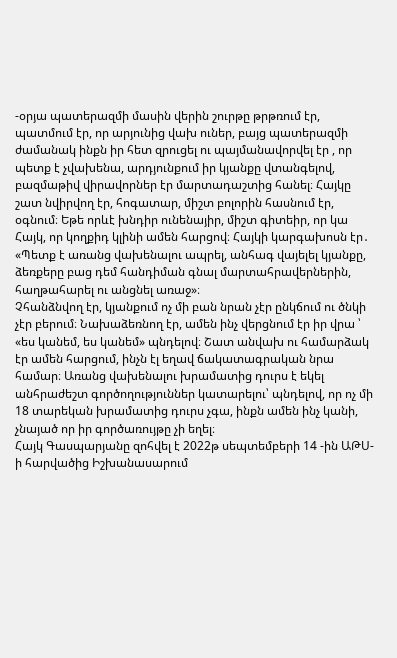-օրյա պատերազմի մասին վերին շուրթը թրթռում էր, պատմում էր, որ արյունից վախ ուներ, բայց պատերազմի ժամանակ ինքն իր հետ զրուցել ու պայմանավորվել էր , որ պետք է չվախենա, արդյունքում իր կյանքը վտանգելով, բազմաթիվ վիրավորներ էր մարտադաշտից հանել։ Հայկը շատ նվիրվող էր, հոգատար, միշտ բոլորին հասնում էր, օգնում։ Եթե որևէ խնդիր ունենայիր, միշտ գիտեիր, որ կա Հայկ, որ կողքիդ կլինի ամեն հարցով։ Հայկի կարգախոսն էր․ «Պետք է առանց վախենալու ապրել, անհագ վայելել կյանքը, ձեռքերը բաց դեմ հանդիման գնալ մարտահրավերներին, հաղթահարել ու անցնել առաջ»։
Չհանձնվող էր, կյանքում ոչ մի բան նրան չէր ընկճում ու ծնկի չէր բերում։ Նախաձեռնող էր, ամեն ինչ վերցնում էր իր վրա ՝ «ես կանեմ, ես կանեմ» պնդելով։ Շատ անվախ ու համարձակ էր ամեն հարցում, ինչն էլ եղավ ճակատագրական նրա համար։ Առանց վախենալու խրամատից դուրս է եկել անհրաժեշտ գործողություններ կատարելու՝ պնդելով, որ ոչ մի 18 տարեկան խրամատից դուրս չգա, ինքն ամեն ինչ կանի, չնայած որ իր գործառույթը չի եղել։
Հայկ Գասպարյանը զոհվել է 2022թ սեպտեմբերի 14 -ին ԱԹՍ-ի հարվածից Իշխանասարում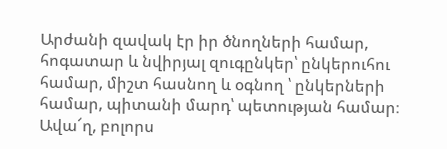Արժանի զավակ էր իր ծնողների համար, հոգատար և նվիրյալ զուգընկեր՝ ընկերուհու համար, միշտ հասնող և օգնող ՝ ընկերների համար, պիտանի մարդ՝ պետության համար։ Ավա՜ղ, բոլորս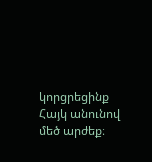կորցրեցինք Հայկ անունով մեծ արժեք։